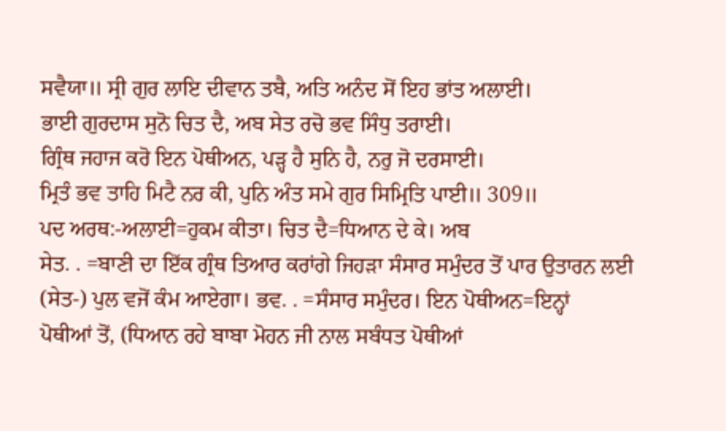ਸਵੈਯਾ॥ ਸ੍ਰੀ ਗੁਰ ਲਾਇ ਦੀਵਾਨ ਤਬੈ, ਅਤਿ ਅਨੰਦ ਸੋਂ ਇਹ ਭਾਂਤ ਅਲਾਈ।
ਭਾਈ ਗੁਰਦਾਸ ਸੁਨੋ ਚਿਤ ਦੈ, ਅਬ ਸੇਤ ਰਚੋ ਭਵ ਸਿੰਧੁ ਤਰਾਈ।
ਗ੍ਰਿੰਥ ਜਹਾਜ ਕਰੋ ਇਨ ਪੋਥੀਅਨ, ਪੜ੍ਹ ਹੈ ਸੁਨਿ ਹੈ, ਨਰੁ ਜੋ ਦਰਸਾਈ।
ਮ੍ਰਿਤੰ ਭਵ ਤਾਹਿ ਮਿਟੈ ਨਰ ਕੀ, ਪੁਨਿ ਅੰਤ ਸਮੇ ਗੁਰ ਸਿਮ੍ਰਿਤਿ ਪਾਈ॥ 309॥
ਪਦ ਅਰਥ:-ਅਲਾਈ=ਹੁਕਮ ਕੀਤਾ। ਚਿਤ ਦੈ=ਧਿਆਨ ਦੇ ਕੇ। ਅਬ
ਸੇਤ. . =ਬਾਣੀ ਦਾ ਇੱਕ ਗ੍ਰੰਥ ਤਿਆਰ ਕਰਾਂਗੇ ਜਿਹੜਾ ਸੰਸਾਰ ਸਮੁੰਦਰ ਤੋਂ ਪਾਰ ਉਤਾਰਨ ਲਈ
(ਸੇਤ-) ਪੁਲ ਵਜੋਂ ਕੰਮ ਆਏਗਾ। ਭਵ. . =ਸੰਸਾਰ ਸਮੁੰਦਰ। ਇਨ ਪੋਥੀਅਨ=ਇਨ੍ਹਾਂ
ਪੋਥੀਆਂ ਤੋਂ, (ਧਿਆਨ ਰਹੇ ਬਾਬਾ ਮੋਹਨ ਜੀ ਨਾਲ ਸਬੰਧਤ ਪੋਥੀਆਂ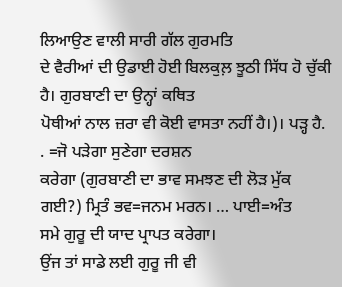ਲਿਆਉਣ ਵਾਲੀ ਸਾਰੀ ਗੱਲ ਗੁਰਮਤਿ
ਦੇ ਵੈਰੀਆਂ ਦੀ ਉਡਾਈ ਹੋਈ ਬਿਲਕੁਲ਼ ਝੂਠੀ ਸਿੱਧ ਹੋ ਚੁੱਕੀ ਹੈ। ਗੁਰਬਾਣੀ ਦਾ ਉਨ੍ਹਾਂ ਕਥਿਤ
ਪੋਥੀਆਂ ਨਾਲ ਜ਼ਰਾ ਵੀ ਕੋਈ ਵਾਸਤਾ ਨਹੀਂ ਹੈ।)। ਪੜ੍ਹ ਹੈ. . =ਜੋ ਪੜੇਗਾ ਸੁਣੇਗਾ ਦਰਸ਼ਨ
ਕਰੇਗਾ (ਗੁਰਬਾਣੀ ਦਾ ਭਾਵ ਸਮਝਣ ਦੀ ਲੋੜ ਮੁੱਕ ਗਈ?) ਮ੍ਰਿਤੰ ਭਵ=ਜਨਮ ਮਰਨ। … ਪਾਈ=ਅੰਤ
ਸਮੇ ਗੁਰੂ ਦੀ ਯਾਦ ਪ੍ਰਾਪਤ ਕਰੇਗਾ।
ਉਂਜ ਤਾਂ ਸਾਡੇ ਲਈ ਗੁਰੂ ਜੀ ਵੀ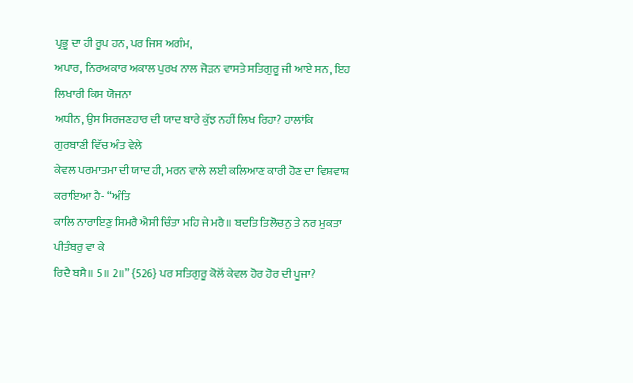ਪ੍ਰਭੂ ਦਾ ਹੀ ਰੂਪ ਹਨ, ਪਰ ਜਿਸ ਅਗੰਮ,
ਅਪਾਰ, ਨਿਰਅਕਾਰ ਅਕਾਲ ਪੁਰਖ ਨਾਲ ਜੋੜਨ ਵਾਸਤੇ ਸਤਿਗੁਰੂ ਜੀ ਆਏ ਸਨ, ਇਹ ਲਿਖਾਰੀ ਕਿਸ ਯੋਜਨਾ
ਅਧੀਨ, ਉਸ ਸਿਰਜਣਹਾਰ ਦੀ ਯਾਦ ਬਾਰੇ ਕੁੱਝ ਨਹੀਂ ਲਿਖ ਰਿਹਾ? ਹਾਲਾਂਕਿ ਗੁਰਬਾਣੀ ਵਿੱਚ ਅੰਤ ਵੇਲੇ
ਕੇਵਲ ਪਰਮਾਤਮਾ ਦੀ ਯਾਦ ਹੀ, ਮਰਨ ਵਾਲੇ ਲਈ ਕਲਿਆਣ ਕਾਰੀ ਹੋਣ ਦਾ ਵਿਸ਼ਵਾਸ਼ ਕਰਾਇਆ ਹੈ- “ਅੰਤਿ
ਕਾਲਿ ਨਾਰਾਇਣੁ ਸਿਮਰੈ ਐਸੀ ਚਿੰਤਾ ਮਹਿ ਜੇ ਮਰੈ॥ ਬਦਤਿ ਤਿਲੋਚਨੁ ਤੇ ਨਰ ਮੁਕਤਾ ਪੀਤੰਬਰੁ ਵਾ ਕੇ
ਰਿਦੈ ਬਸੈ॥ 5॥ 2॥” {526} ਪਰ ਸਤਿਗੁਰੂ ਕੋਲੋਂ ਕੇਵਲ ਹੋਰ ਹੋਰ ਦੀ ਪੂਜਾ?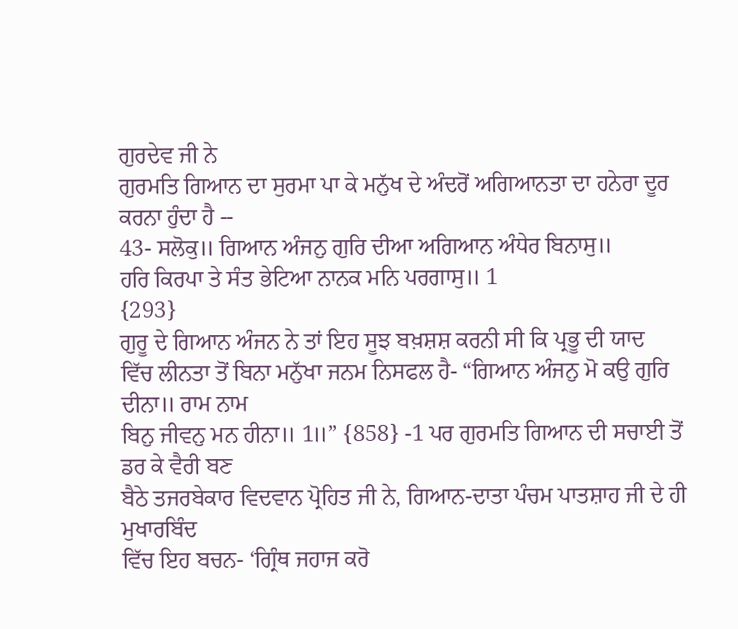ਗੁਰਦੇਵ ਜੀ ਨੇ
ਗੁਰਮਤਿ ਗਿਆਨ ਦਾ ਸੁਰਮਾ ਪਾ ਕੇ ਮਨੁੱਖ ਦੇ ਅੰਦਰੋਂ ਅਗਿਆਨਤਾ ਦਾ ਹਨੇਰਾ ਦੂਰ ਕਰਨਾ ਹੁੰਦਾ ਹੈ --
43- ਸਲੋਕੁ॥ ਗਿਆਨ ਅੰਜਨੁ ਗੁਰਿ ਦੀਆ ਅਗਿਆਨ ਅੰਧੇਰ ਬਿਨਾਸੁ॥
ਹਰਿ ਕਿਰਪਾ ਤੇ ਸੰਤ ਭੇਟਿਆ ਨਾਨਕ ਮਨਿ ਪਰਗਾਸੁ॥ 1
{293}
ਗੁਰੂ ਦੇ ਗਿਆਨ ਅੰਜਨ ਨੇ ਤਾਂ ਇਹ ਸੂਝ ਬਖ਼ਸ਼ਸ਼ ਕਰਨੀ ਸੀ ਕਿ ਪ੍ਰਭੂ ਦੀ ਯਾਦ
ਵਿੱਚ ਲੀਨਤਾ ਤੋਂ ਬਿਨਾ ਮਨੁੱਖਾ ਜਨਮ ਨਿਸਫਲ ਹੈ- “ਗਿਆਨ ਅੰਜਨੁ ਮੋ ਕਉ ਗੁਰਿ ਦੀਨਾ॥ ਰਾਮ ਨਾਮ
ਬਿਨੁ ਜੀਵਨੁ ਮਨ ਹੀਨਾ॥ 1॥” {858} -1 ਪਰ ਗੁਰਮਤਿ ਗਿਆਨ ਦੀ ਸਚਾਈ ਤੋਂ ਡਰ ਕੇ ਵੈਰੀ ਬਣ
ਬੈਠੇ ਤਜਰਬੇਕਾਰ ਵਿਦਵਾਨ ਪ੍ਰੋਹਿਤ ਜੀ ਨੇ, ਗਿਆਨ-ਦਾਤਾ ਪੰਚਮ ਪਾਤਸ਼ਾਹ ਜੀ ਦੇ ਹੀ ਮੁਖਾਰਬਿੰਦ
ਵਿੱਚ ਇਹ ਬਚਨ- ‘ਗ੍ਰਿੰਥ ਜਹਾਜ ਕਰੋ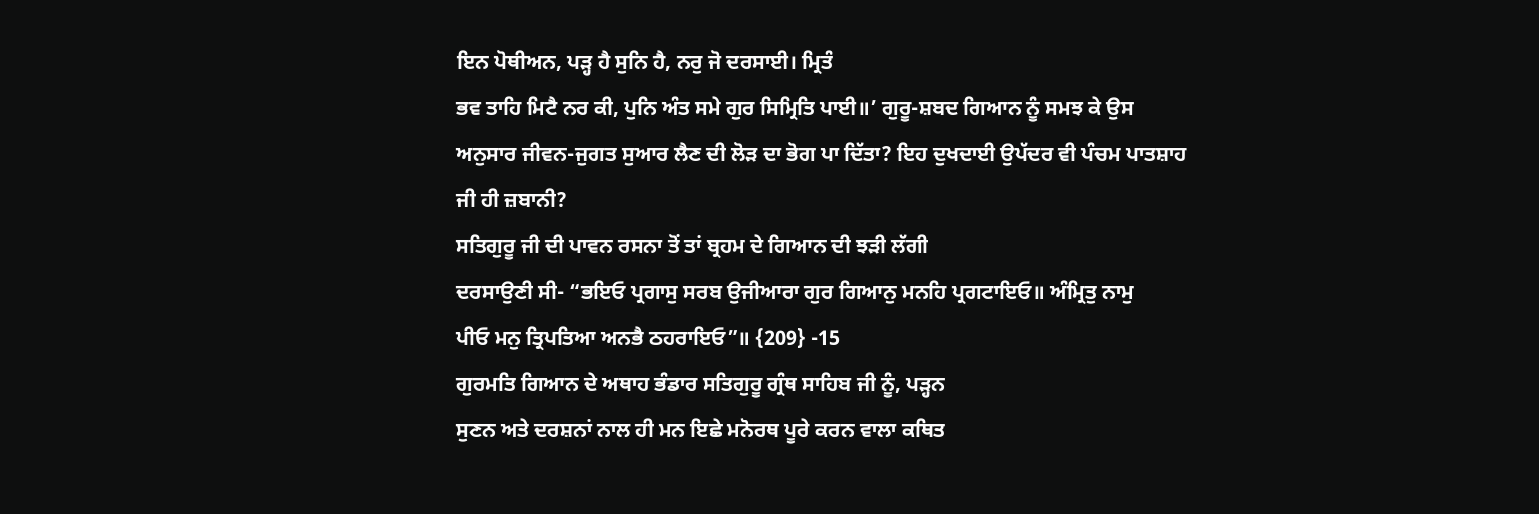ਇਨ ਪੋਥੀਅਨ, ਪੜ੍ਹ ਹੈ ਸੁਨਿ ਹੈ, ਨਰੁ ਜੋ ਦਰਸਾਈ। ਮ੍ਰਿਤੰ
ਭਵ ਤਾਹਿ ਮਿਟੈ ਨਰ ਕੀ, ਪੁਨਿ ਅੰਤ ਸਮੇ ਗੁਰ ਸਿਮ੍ਰਿਤਿ ਪਾਈ॥’ ਗੁਰੂ-ਸ਼ਬਦ ਗਿਆਨ ਨੂੰ ਸਮਝ ਕੇ ਉਸ
ਅਨੁਸਾਰ ਜੀਵਨ-ਜੁਗਤ ਸੁਆਰ ਲੈਣ ਦੀ ਲੋੜ ਦਾ ਭੋਗ ਪਾ ਦਿੱਤਾ? ਇਹ ਦੁਖਦਾਈ ਉਪੱਦਰ ਵੀ ਪੰਚਮ ਪਾਤਸ਼ਾਹ
ਜੀ ਹੀ ਜ਼ਬਾਨੀ?
ਸਤਿਗੁਰੂ ਜੀ ਦੀ ਪਾਵਨ ਰਸਨਾ ਤੋਂ ਤਾਂ ਬ੍ਰਹਮ ਦੇ ਗਿਆਨ ਦੀ ਝੜੀ ਲੱਗੀ
ਦਰਸਾਉਣੀ ਸੀ- “ਭਇਓ ਪ੍ਰਗਾਸੁ ਸਰਬ ਉਜੀਆਰਾ ਗੁਰ ਗਿਆਨੁ ਮਨਹਿ ਪ੍ਰਗਟਾਇਓ॥ ਅੰਮ੍ਰਿਤੁ ਨਾਮੁ
ਪੀਓ ਮਨੁ ਤ੍ਰਿਪਤਿਆ ਅਨਭੈ ਠਹਰਾਇਓ”॥ {209} -15
ਗੁਰਮਤਿ ਗਿਆਨ ਦੇ ਅਥਾਹ ਭੰਡਾਰ ਸਤਿਗੁਰੂ ਗ੍ਰੰਥ ਸਾਹਿਬ ਜੀ ਨੂੰ, ਪੜ੍ਹਨ
ਸੁਣਨ ਅਤੇ ਦਰਸ਼ਨਾਂ ਨਾਲ ਹੀ ਮਨ ਇਛੇ ਮਨੋਰਥ ਪੂਰੇ ਕਰਨ ਵਾਲਾ ਕਥਿਤ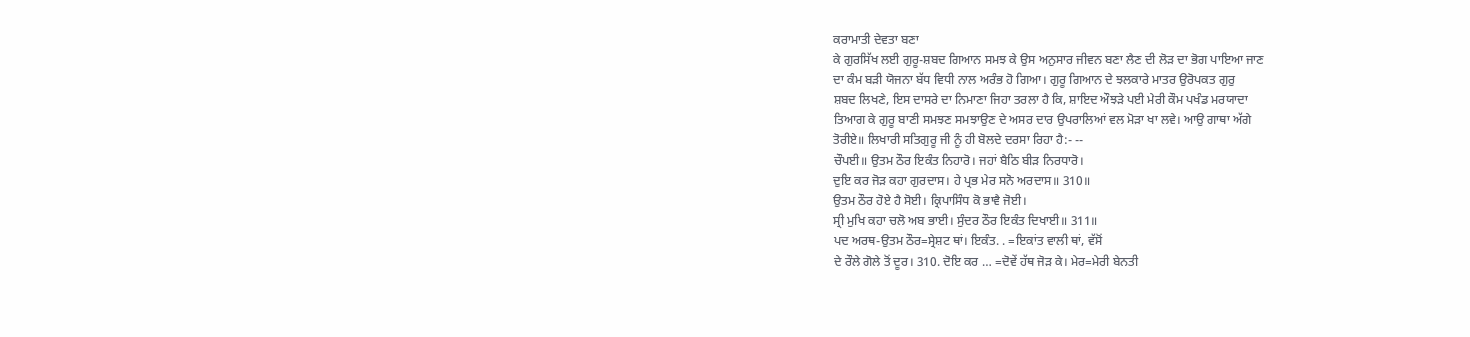ਕਰਾਮਾਤੀ ਦੇਵਤਾ ਬਣਾ
ਕੇ ਗੁਰਸਿੱਖ ਲਈ ਗੁਰੂ-ਸ਼ਬਦ ਗਿਆਨ ਸਮਝ ਕੇ ਉਸ ਅਨੁਸਾਰ ਜੀਵਨ ਬਣਾ ਲੈਣ ਦੀ ਲੋੜ ਦਾ ਭੋਗ ਪਾਇਆ ਜਾਣ
ਦਾ ਕੰਮ ਬੜੀ ਯੋਜਨਾ ਬੱਧ ਵਿਧੀ ਨਾਲ ਅਰੰਭ ਹੋ ਗਿਆ। ਗੁਰੂ ਗਿਆਨ ਦੇ ਝਲਕਾਰੇ ਮਾਤਰ ਉਰੋਪਕਤ ਗੁਰੁ
ਸ਼ਬਦ ਲਿਖਣੇ, ਇਸ ਦਾਸਰੇ ਦਾ ਨਿਮਾਣਾ ਜਿਹਾ ਤਰਲਾ ਹੈ ਕਿ, ਸ਼ਾਇਦ ਔਝੜੇ ਪਈ ਮੇਰੀ ਕੌਮ ਪਖੰਡ ਮਰਯਾਦਾ
ਤਿਆਗ ਕੇ ਗੁਰੂ ਬਾਣੀ ਸਮਝਣ ਸਮਝਾਉਣ ਦੇ ਅਸਰ ਦਾਰ ਉਪਰਾਲਿਆਂ ਵਲ ਮੋੜਾ ਖਾ ਲਵੇ। ਆਉ ਗਾਥਾ ਅੱਗੇ
ਤੋਰੀਏ॥ ਲਿਖਾਰੀ ਸਤਿਗੁਰੂ ਜੀ ਨੂੰ ਹੀ ਬੋਲਦੇ ਦਰਸਾ ਰਿਹਾ ਹੈ:- --
ਚੌਪਈ॥ ਉਤਮ ਠੌਰ ਇਕੰਤ ਨਿਹਾਰੋ। ਜਹਾਂ ਬੈਠਿ ਬੀੜ ਨਿਰਧਾਰੋ।
ਦੁਇ ਕਰ ਜੋੜ ਕਹਾ ਗੁਰਦਾਸ। ਹੇ ਪ੍ਰਭ ਮੇਰ ਸਨੋ ਅਰਦਾਸ॥ 310॥
ਉਤਮ ਠੌਰ ਹੋਏ ਹੈ ਸੋਈ। ਕ੍ਰਿਪਾਸਿੰਧ ਕੋ ਭਾਵੈ ਜੋਈ।
ਸ੍ਰੀ ਮੁਖਿ ਕਹਾ ਚਲੋ ਅਬ ਭਾਈ। ਸੁੰਦਰ ਠੌਰ ਇਕੰਤ ਦਿਖਾਈ॥ 311॥
ਪਦ ਅਰਥ-ਉਤਮ ਠੌਰ=ਸ੍ਰੇਸ਼ਟ ਥਾਂ। ਇਕੰਤ. . =ਇਕਾਂਤ ਵਾਲੀ ਥਾਂ, ਵੱਸੋਂ
ਦੇ ਰੌਲੇ ਗੋਲੇ ਤੋਂ ਦੂਰ। 310. ਦੋਇ ਕਰ … =ਦੋਵੇਂ ਹੱਥ ਜੋੜ ਕੇ। ਮੇਰ=ਮੇਰੀ ਬੇਨਤੀ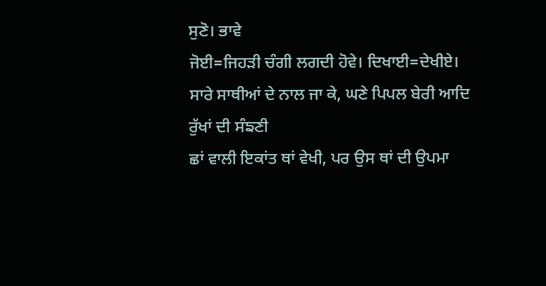ਸੁਣੋ। ਭਾਵੇ
ਜੋਈ=ਜਿਹੜੀ ਚੰਗੀ ਲਗਦੀ ਹੋਵੇ। ਦਿਖਾਈ=ਦੇਖੀਏ।
ਸਾਰੇ ਸਾਥੀਆਂ ਦੇ ਨਾਲ ਜਾ ਕੇ, ਘਣੇ ਪਿਪਲ ਬੇਰੀ ਆਦਿ ਰੁੱਖਾਂ ਦੀ ਸੰਙਣੀ
ਛਾਂ ਵਾਲੀ ਇਕਾਂਤ ਥਾਂ ਵੇਖੀ, ਪਰ ਉਸ ਥਾਂ ਦੀ ਉਪਮਾ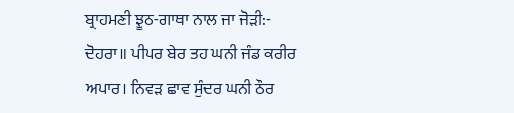ਬ੍ਰਾਹਮਣੀ ਝੂਠ-ਗਾਥਾ ਨਾਲ ਜਾ ਜੋੜੀ:-
ਦੋਹਰਾ॥ ਪੀਪਰ ਬੇਰ ਤਹ ਘਨੀ ਜੰਡ ਕਰੀਰ ਅਪਾਰ। ਨਿਵੜ ਛਾਵ ਸੁੰਦਰ ਘਨੀ ਠੌਰ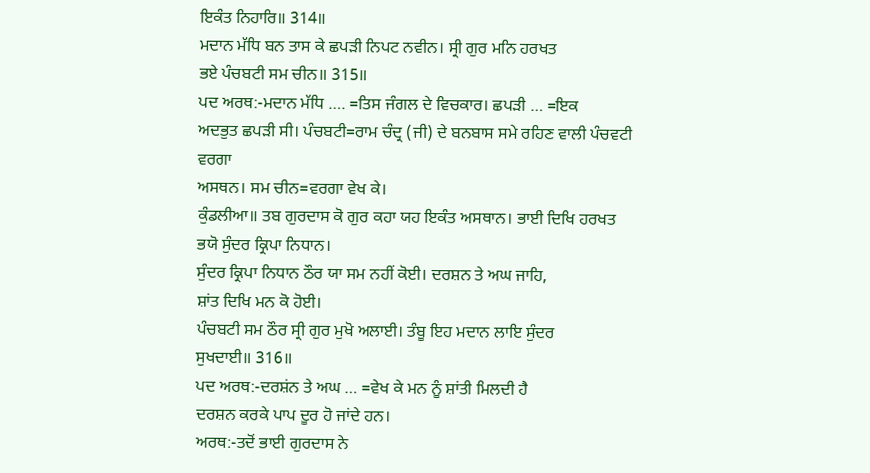ਇਕੰਤ ਨਿਹਾਰਿ॥ 314॥
ਮਦਾਨ ਮੱਧਿ ਬਨ ਤਾਸ ਕੇ ਛਪੜੀ ਨਿਪਟ ਨਵੀਨ। ਸ੍ਰੀ ਗੁਰ ਮਨਿ ਹਰਖਤ
ਭਏ ਪੰਚਬਟੀ ਸਮ ਚੀਨ॥ 315॥
ਪਦ ਅਰਥ:-ਮਦਾਨ ਮੱਧਿ …. =ਤਿਸ ਜੰਗਲ ਦੇ ਵਿਚਕਾਰ। ਛਪੜੀ … =ਇਕ
ਅਦਭੁਤ ਛਪੜੀ ਸੀ। ਪੰਚਬਟੀ=ਰਾਮ ਚੰਦ੍ਰ (ਜੀ) ਦੇ ਬਨਬਾਸ ਸਮੇ ਰਹਿਣ ਵਾਲੀ ਪੰਚਵਟੀ ਵਰਗਾ
ਅਸਥਨ। ਸਮ ਚੀਨ=ਵਰਗਾ ਵੇਖ ਕੇ।
ਕੁੰਡਲੀਆ॥ ਤਬ ਗੁਰਦਾਸ ਕੋ ਗੁਰ ਕਹਾ ਯਹ ਇਕੰਤ ਅਸਥਾਨ। ਭਾਈ ਦਿਖਿ ਹਰਖਤ
ਭਯੋ ਸੁੰਦਰ ਕ੍ਰਿਪਾ ਨਿਧਾਨ।
ਸੁੰਦਰ ਕ੍ਰਿਪਾ ਨਿਧਾਨ ਠੌਰ ਯਾ ਸਮ ਨਹੀਂ ਕੋਈ। ਦਰਸ਼ਨ ਤੇ ਅਘ ਜਾਹਿ,
ਸ਼ਾਂਤ ਦਿਖਿ ਮਨ ਕੋ ਹੋਈ।
ਪੰਚਬਟੀ ਸਮ ਠੌਰ ਸ੍ਰੀ ਗੁਰ ਮੁਖੋ ਅਲਾਈ। ਤੰਬੂ ਇਹ ਮਦਾਨ ਲਾਇ ਸੁੰਦਰ
ਸੁਖਦਾਈ॥ 316॥
ਪਦ ਅਰਥ:-ਦਰਸ਼ਂਨ ਤੇ ਅਘ … =ਵੇਖ ਕੇ ਮਨ ਨੂੰ ਸ਼ਾਂਤੀ ਮਿਲਦੀ ਹੈ
ਦਰਸ਼ਨ ਕਰਕੇ ਪਾਪ ਦੂਰ ਹੋ ਜਾਂਦੇ ਹਨ।
ਅਰਥ:-ਤਦੋਂ ਭਾਈ ਗੁਰਦਾਸ ਨੇ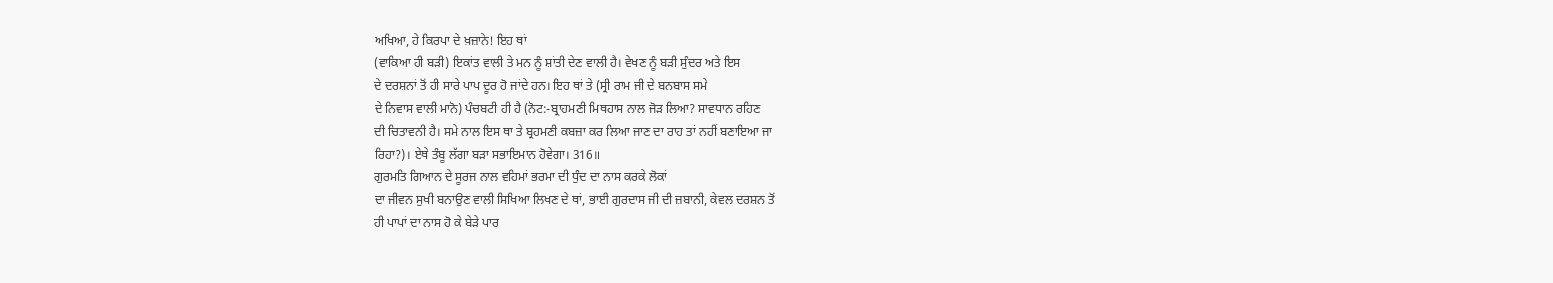ਅਖਿਆ, ਹੇ ਕਿਰਪਾ ਦੇ ਖ਼ਜ਼ਾਨੇ! ਇਹ ਥਾਂ
(ਵਾਕਿਆ ਹੀ ਬੜੀ) ਇਕਾਂਤ ਵਾਲੀ ਤੇ ਮਨ ਨੂੰ ਸ਼ਾਂਤੀ ਦੇਣ ਵਾਲੀ ਹੈ। ਵੇਖਣ ਨੂੰ ਬੜੀ ਸੁੰਦਰ ਅਤੇ ਇਸ
ਦੇ ਦਰਸ਼ਨਾਂ ਤੋਂ ਹੀ ਸਾਰੇ ਪਾਪ ਦੂਰ ਹੋ ਜਾਂਦੇ ਹਨ। ਇਹ ਥਾਂ ਤੇ (ਸ੍ਰੀ ਰਾਮ ਜੀ ਦੇ ਬਨਬਾਸ ਸਮੇ
ਦੇ ਨਿਵਾਸ ਵਾਲੀ ਮਾਨੋ) ਪੰਚਬਟੀ ਹੀ ਹੈ (ਨੋਟ:-ਬ੍ਰਾਹਮਣੀ ਮਿਥਹਾਸ ਨਾਲ ਜੋੜ ਲਿਆ? ਸਾਵਧਾਨ ਰਹਿਣ
ਦੀ ਚਿਤਾਵਨੀ ਹੈ। ਸਮੇ ਨਾਲ ਇਸ ਥਾ ਤੇ ਬ੍ਰਹਮਣੀ ਕਬਜ਼ਾ ਕਰ ਲਿਆ ਜਾਣ ਦਾ ਰਾਹ ਤਾਂ ਨਹੀਂ ਬਣਾਇਆ ਜਾ
ਰਿਹਾ?)। ਏਥੇ ਤੰਬੂ ਲੱਗਾ ਬੜਾ ਸਭਾਇਮਾਨ ਹੋਵੇਗਾ। 316॥
ਗੁਰਮਤਿ ਗਿਆਨ ਦੇ ਸੂਰਜ ਨਾਲ ਵਹਿਮਾਂ ਭਰਮਾ ਦੀ ਧੁੰਦ ਦਾ ਨਾਸ ਕਰਕੇ ਲੋਕਾਂ
ਦਾ ਜੀਵਨ ਸੁਖੀ ਬਨਾਉਣ ਵਾਲੀ ਸਿਖਿਆ ਲਿਖਣ ਦੇ ਥਾਂ, ਭਾਈ ਗੁਰਦਾਸ ਜੀ ਦੀ ਜ਼ਬਾਨੀ, ਕੇਵਲ ਦਰਸ਼ਨ ਤੋਂ
ਹੀ ਪਾਪਾਂ ਦਾ ਨਾਸ ਹੋ ਕੇ ਬੇੜੇ ਪਾਰ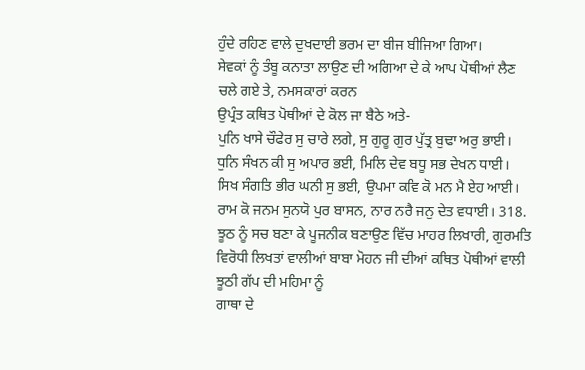ਹੁੰਦੇ ਰਹਿਣ ਵਾਲੇ ਦੁਖਦਾਈ ਭਰਮ ਦਾ ਬੀਜ ਬੀਜਿਆ ਗਿਆ।
ਸੇਵਕਾਂ ਨੂੰ ਤੰਬੂ ਕਨਾਤਾ ਲਾਉਣ ਦੀ ਅਗਿਆ ਦੇ ਕੇ ਆਪ ਪੋਥੀਆਂ ਲੈਣ ਚਲੇ ਗਏ ਤੇ, ਨਮਸਕਾਰਾਂ ਕਰਨ
ਉਪ੍ਰੰਤ ਕਥਿਤ ਪੋਥੀਆਂ ਦੇ ਕੋਲ ਜਾ ਬੈਠੇ ਅਤੇ-
ਪੁਨਿ ਖਾਸੇ ਚੌਫੇਰ ਸੁ ਚਾਰੇ ਲਗੇ, ਸੁ ਗੁਰੂ ਗੁਰ ਪੁੱਤ੍ਰ ਬੁਢਾ ਅਰੁ ਭਾਈ।
ਧੁਨਿ ਸੰਖਨ ਕੀ ਸੁ ਅਪਾਰ ਭਈ, ਮਿਲਿ ਦੇਵ ਬਧੂ ਸਭ ਦੇਖਨ ਧਾਈ।
ਸਿਖ ਸੰਗਤਿ ਭੀਰ ਘਨੀ ਸੁ ਭਈ, ਉਪਮਾ ਕਵਿ ਕੋ ਮਨ ਮੈ ਏਹ ਆਈ।
ਰਾਮ ਕੋ ਜਨਮ ਸੁਨਯੋ ਪੁਰ ਬਾਸਨ, ਨਾਰ ਨਰੈ ਜਨੁ ਦੇਤ ਵਧਾਈ। 318.
ਝੂਠ ਨੂੰ ਸਚ ਬਣਾ ਕੇ ਪੂਜਨੀਕ ਬਣਾਉਣ ਵਿੱਚ ਮਾਹਰ ਲਿਖਾਰੀ, ਗੁਰਮਤਿ
ਵਿਰੋਧੀ ਲਿਖਤਾਂ ਵਾਲੀਆਂ ਬਾਬਾ ਮੋਹਨ ਜੀ ਦੀਆਂ ਕਥਿਤ ਪੋਥੀਆਂ ਵਾਲੀ ਝੂਠੀ ਗੱਪ ਦੀ ਮਹਿਮਾ ਨੂੰ
ਗਾਥਾ ਦੇ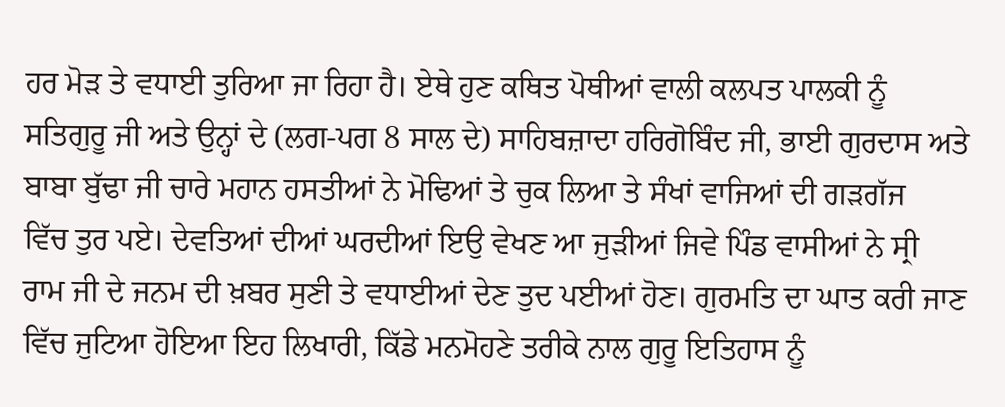ਹਰ ਮੋੜ ਤੇ ਵਧਾਈ ਤੁਰਿਆ ਜਾ ਰਿਹਾ ਹੈ। ਏਥੇ ਹੁਣ ਕਥਿਤ ਪੋਥੀਆਂ ਵਾਲੀ ਕਲਪਤ ਪਾਲਕੀ ਨੂੰ
ਸਤਿਗੁਰੂ ਜੀ ਅਤੇ ਉਨ੍ਹਾਂ ਦੇ (ਲਗ-ਪਗ 8 ਸਾਲ ਦੇ) ਸਾਹਿਬਜ਼ਾਦਾ ਹਰਿਗੋਬਿੰਦ ਜੀ, ਭਾਈ ਗੁਰਦਾਸ ਅਤੇ
ਬਾਬਾ ਬੁੱਢਾ ਜੀ ਚਾਰੇ ਮਹਾਨ ਹਸਤੀਆਂ ਨੇ ਮੋਢਿਆਂ ਤੇ ਚੁਕ ਲਿਆ ਤੇ ਸੰਖਾਂ ਵਾਜਿਆਂ ਦੀ ਗੜਗੱਜ
ਵਿੱਚ ਤੁਰ ਪਏ। ਦੇਵਤਿਆਂ ਦੀਆਂ ਘਰਦੀਆਂ ਇਉ ਵੇਖਣ ਆ ਜੁੜੀਆਂ ਜਿਵੇ ਪਿੰਡ ਵਾਸੀਆਂ ਨੇ ਸ੍ਰੀ
ਰਾਮ ਜੀ ਦੇ ਜਨਮ ਦੀ ਖ਼ਬਰ ਸੁਣੀ ਤੇ ਵਧਾਈਆਂ ਦੇਣ ਤੁਦ ਪਈਆਂ ਹੋਣ। ਗੁਰਮਤਿ ਦਾ ਘਾਤ ਕਰੀ ਜਾਣ
ਵਿੱਚ ਜੁਟਿਆ ਹੋਇਆ ਇਹ ਲਿਖਾਰੀ, ਕਿੱਡੇ ਮਨਮੋਹਣੇ ਤਰੀਕੇ ਨਾਲ ਗੁਰੂ ਇਤਿਹਾਸ ਨੂੰ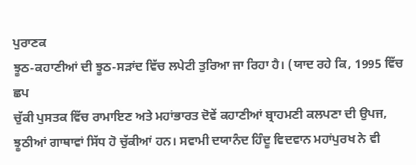ਪੁਰਾਣਕ
ਝੂਠ-ਕਹਾਣੀਆਂ ਦੀ ਝੂਠ-ਸੜਾਂਦ ਵਿੱਚ ਲਪੇਟੀ ਤੁਰਿਆ ਜਾ ਰਿਹਾ ਹੈ। (ਯਾਦ ਰਹੇ ਕਿ, 1995 ਵਿੱਚ ਛਪ
ਚੁੱਕੀ ਪੁਸਤਕ ਵਿੱਚ ਰਾਮਾਇਣ ਅਤੇ ਮਹਾਂਭਾਰਤ ਦੋਵੇਂ ਕਹਾਣੀਆਂ ਬ੍ਰਾਹਮਣੀ ਕਲਪਣਾ ਦੀ ਉਪਜ,
ਝੂਠੀਆਂ ਗਾਥਾਵਾਂ ਸਿੱਧ ਹੋ ਚੁੱਕੀਆਂ ਹਨ। ਸਵਾਮੀ ਦਯਾਨੰਦ ਹਿੰਦੂ ਵਿਦਵਾਨ ਮਹਾਂਪੁਰਖ ਨੇ ਵੀ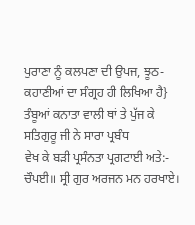ਪੁਰਾਣਾ ਨੂੰ ਕਲਪਣਾ ਦੀ ਉਪਜ, ਝੂਠ-ਕਹਾਣੀਆਂ ਦਾ ਸੰਗ੍ਰਹ ਹੀ ਲਿਖਿਆ ਹੈ}
ਤੰਬੂਆਂ ਕਨਾਤਾ ਵਾਲੀ ਥਾਂ ਤੇ ਪੁੱਜ ਕੇ ਸਤਿਗੁਰੂ ਜੀ ਨੇ ਸਾਰਾ ਪ੍ਰਬੰਧ
ਵੇਖ ਕੇ ਬੜੀ ਪ੍ਰਸੰਨਤਾ ਪ੍ਰਗਟਾਈ ਅਤੇ:-
ਚੌਪਈ॥ ਸ੍ਰੀ ਗੁਰ ਅਰਜਨ ਮਨ ਹਰਖਾਏ।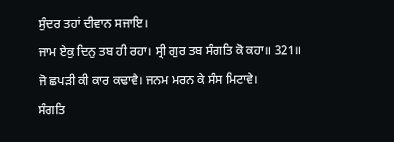ਸੁੰਦਰ ਤਹਾਂ ਦੀਵਾਨ ਸਜਾਇ।
ਜਾਮ ਏਕੁ ਦਿਨੁ ਤਬ ਹੀ ਰਹਾ। ਸ੍ਰੀ ਗੁਰ ਤਬ ਸੰਗਤਿ ਕੋ ਕਹਾ॥ 321॥
ਜੋ ਛਪੜੀ ਕੀ ਕਾਰ ਕਢਾਵੈ। ਜਨਮ ਮਰਨ ਕੇ ਸੰਸ ਮਿਟਾਵੇ।
ਸੰਗਤਿ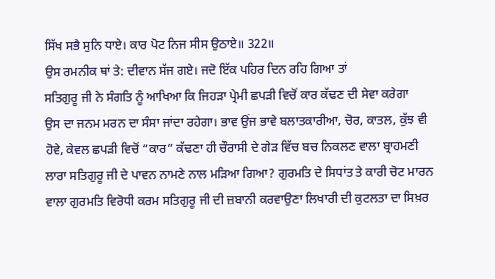ਸਿੱਖ ਸਭੈ ਸੁਨਿ ਧਾਏ। ਕਾਰ ਪੋਟ ਨਿਜ ਸੀਸ ਉਠਾਏ॥ 322॥
ਉਸ ਰਮਨੀਕ ਥਾਂ ਤੇ: ਦੀਵਾਨ ਸੱਜ ਗਏ। ਜਦੋ ਇੱਕ ਪਹਿਰ ਦਿਨ ਰਹਿ ਗਿਆ ਤਾਂ
ਸਤਿਗੁਰੂ ਜੀ ਨੇ ਸੰਗਤਿ ਨੂੰ ਆਖਿਆ ਕਿ ਜਿਹੜਾ ਪ੍ਰੇਮੀ ਛਪੜੀ ਵਿਚੋਂ ਕਾਰ ਕੱਢਣ ਦੀ ਸੇਵਾ ਕਰੇਗਾ
ਉਸ ਦਾ ਜਨਮ ਮਰਨ ਦਾ ਸੰਸਾ ਜਾਂਦਾ ਰਹੇਗਾ। ਭਾਵ ਉਂਜ ਭਾਵੇ ਬਲਾਤਕਾਰੀਆ, ਚੋਰ, ਕਾਤਲ, ਕੁੱਝ ਵੀ
ਹੋਵੇ, ਕੇਵਲ ਛਪੜੀ ਵਿਚੋਂ “ਕਾਰ” ਕੱਢਣਾ ਹੀ ਚੌਰਾਸੀ ਦੇ ਗੇੜ ਵਿੱਚ ਬਚ ਨਿਕਲਣ ਵਾਲਾ ਬ੍ਰਾਹਮਣੀ
ਲਾਰਾ ਸਤਿਗੁਰੂ ਜੀ ਦੇ ਪਾਵਨ ਨਾਮਣੇ ਨਾਲ ਮੜਿਆ ਗਿਆ? ਗੁਰਮਤਿ ਦੇ ਸਿਧਾਂਤ ਤੇ ਕਾਰੀ ਚੋਟ ਮਾਰਨ
ਵਾਲਾ ਗੁਰਮਤਿ ਵਿਰੋਧੀ ਕਰਮ ਸਤਿਗੁਰੂ ਜੀ ਦੀ ਜ਼ਬਾਨੀ ਕਰਵਾਉਣਾ ਲਿਖਾਰੀ ਦੀ ਕੁਟਲਤਾ ਦਾ ਸਿਖ਼ਰ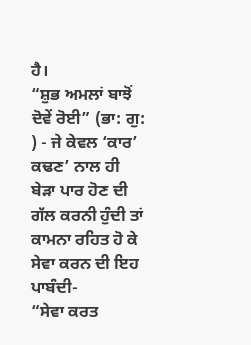ਹੈ।
“ਸ਼ੁਭ ਅਮਲਾਂ ਬਾਝੋਂ ਦੋਵੇਂ ਰੋਈ” (ਭਾ: ਗੁ: ) - ਜੇ ਕੇਵਲ ‘ਕਾਰ’ ਕਢਣ’ ਨਾਲ ਹੀ
ਬੇੜਾ ਪਾਰ ਹੋਣ ਦੀ ਗੱਲ ਕਰਨੀ ਹੁੰਦੀ ਤਾਂ ਕਾਮਨਾ ਰਹਿਤ ਹੋ ਕੇ ਸੇਵਾ ਕਰਨ ਦੀ ਇਹ ਪਾਬੰਦੀ-
“ਸੇਵਾ ਕਰਤ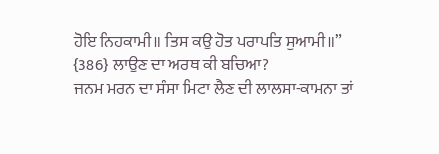ਹੋਇ ਨਿਹਕਾਮੀ॥ ਤਿਸ ਕਉ ਹੋਤ ਪਰਾਪਤਿ ਸੁਆਮੀ॥” {386} ਲਾਉਣ ਦਾ ਅਰਥ ਕੀ ਬਚਿਆ?
ਜਨਮ ਮਰਨ ਦਾ ਸੰਸਾ ਮਿਟਾ ਲੈਣ ਦੀ ਲਾਲਸਾ-ਕਾਮਨਾ ਤਾਂ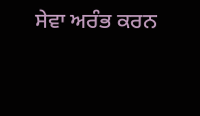ਸੇਵਾ ਅਰੰਭ ਕਰਨ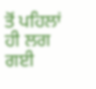ਤੋਂ ਪਹਿਲਾਂ ਹੀ ਲਗ ਗਈ